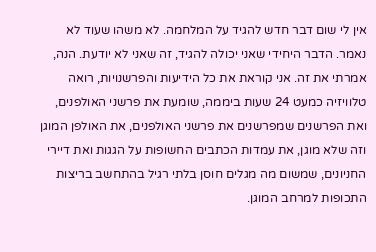אין לי שום דבר חדש להגיד על המלחמה. לא משהו שעוד לא נאמר. הדבר היחידי שאני יכולה להגיד, זה שאני לא יודעת. הנה, אמרתי את זה. אני קוראת את כל הידיעות והפרשנויות, רואה טלוויזיה כמעט 24 שעות ביממה, שומעת את פרשני האולפנים, ואת הפרשנים שמפרשנים את פרשני האולפנים, את האולפן המוגן וזה שלא מוגן, את עמדות הכתבים החשופות על הגגות ואת דיירי החניונים, שמשום מה מגלים חוסן בלתי רגיל בהתחשב בריצות התכופות למרחב המוגן.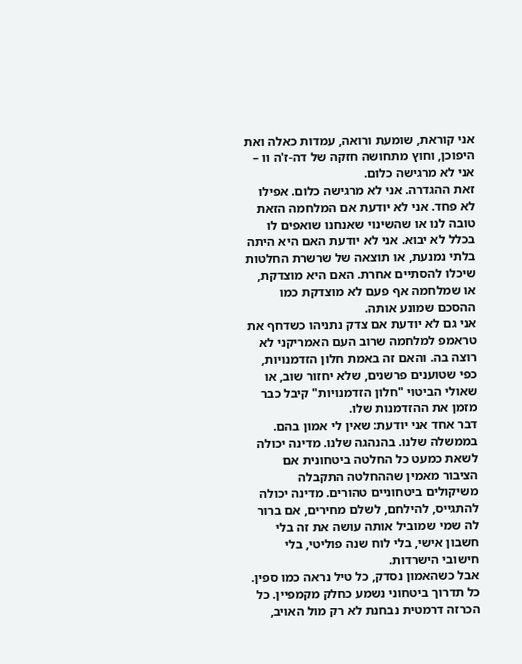אני קוראת, שומעת ורואה, עמדות כאלה ואת היפוכן, וחוץ מתחושה חזקה של דה-ז'ה וו – אני לא מרגישה כלום.
זאת ההגדרה. אני לא מרגישה כלום. אפילו לא פחד. אני לא יודעת אם המלחמה הזאת טובה לנו או שהשינוי שאנחנו שואפים לו בכלל לא יבוא. אני לא יודעת האם היא היתה בלתי נמנעת, או תוצאה של שרשרת החלטות שיכלו להסתיים אחרת. האם היא מוצדקת, או שמלחמה אף פעם לא מוצדקת כמו ההסכם שמונע אותה.
אני גם לא יודעת אם צדק נתניהו כשדחף את טראמפ למלחמה שרוב העם האמריקני לא רוצה בה. והאם זה באמת חלון הזדמנויות, כפי שטוענים פרשנים, שלא יחזור שוב, או שאולי הביטוי "חלון הזדמנויות" קיבל כבר מזמן את ההזדמנות שלו.
דבר אחד אני יודעת: שאין לי אמון בהם. בממשלה שלנו. בהנהגה שלנו. מדינה יכולה לשאת כמעט כל החלטה ביטחונית אם הציבור מאמין שההחלטה התקבלה משיקולים ביטחוניים טהורים. מדינה יכולה להתגייס, להילחם, לשלם מחירים, אם ברור לה שמי שמוביל אותה עושה את זה בלי חשבון אישי, בלי לוח שנה פוליטי, בלי חישובי הישרדות.
אבל כשהאמון נסדק, כל טיל נראה כמו ספין. כל תדרוך ביטחוני נשמע כחלק מקמפיין. כל הכרזה דרמטית נבחנת לא רק מול האויב,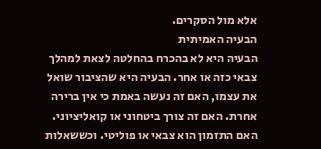אלא מול הסקרים.
הבעיה האמיתית
הבעיה היא לא בהכרח בהחלטה לצאת למהלך צבאי כזה או אחר. הבעיה היא שהציבור שואל את עצמו, האם זה נעשה באמת כי אין ברירה אחרת. האם זה צורך ביטחוני או קואליציוני. האם התזמון הוא צבאי או פוליטי. וכששאלות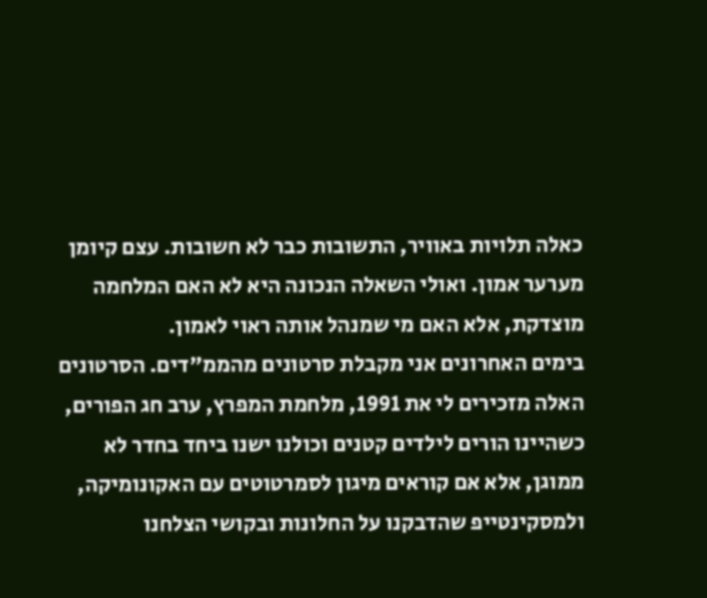כאלה תלויות באוויר, התשובות כבר לא חשובות. עצם קיומן מערער אמון. ואולי השאלה הנכונה היא לא האם המלחמה מוצדקת, אלא האם מי שמנהל אותה ראוי לאמון.
בימים האחרונים אני מקבלת סרטונים מהממ"דים. הסרטונים האלה מזכירים לי את 1991, מלחמת המפרץ, ערב חג הפורים, כשהיינו הורים לילדים קטנים וכולנו ישנו ביחד בחדר לא ממוגן, אלא אם קוראים מיגון לסמרטוטים עם האקונומיקה, ולמסקינטייפ שהדבקנו על החלונות ובקושי הצלחנו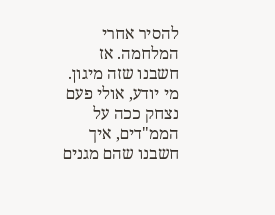להסיר אחרי המלחמה. אז חשבנו שזה מיגון. מי יודע, אולי פעם נצחק ככה על הממ"דים, איך חשבנו שהם מגנים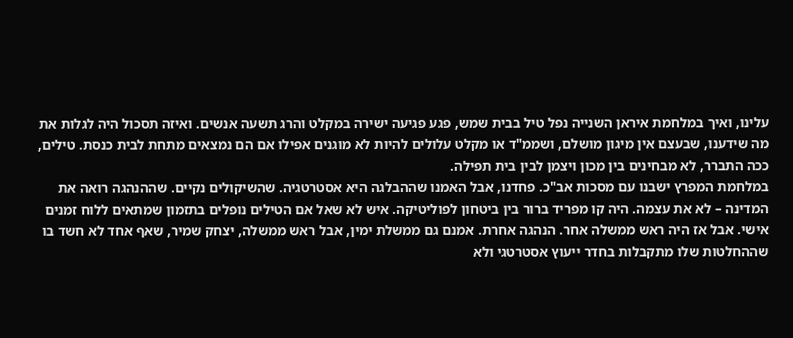עלינו, ואיך במלחמת איראן השנייה נפל טיל בבית שמש, פגע פגיעה ישירה במקלט והרג תשעה אנשים. ואיזה תסכול היה לגלות את מה שידענו, שבעצם אין מיגון מושלם, ושממ"ד או מקלט עלולים להיות לא מוגנים אפילו אם הם נמצאים מתחת לבית כנסת. טילים, ככה התברר, לא מבחינים בין מכון ויצמן לבין בית תפילה.
במלחמת המפרץ ישבנו עם מסכות אב"כ. פחדנו, אבל האמנו שההבלגה היא אסטרטגיה. שהשיקולים נקיים. שההנהגה רואה את המדינה – לא את עצמה. היה קו מפריד ברור בין ביטחון לפוליטיקה. איש לא שאל אם הטילים נופלים בתזמון שמתאים ללוח זמנים אישי. אבל אז היה ראש ממשלה אחר. הנהגה אחרת. אמנם גם ממשלת ימין, אבל ראש ממשלה, יצחק שמיר, שאף אחד לא חשד בו שההחלטות שלו מתקבלות בחדר ייעוץ אסטרטגי ולא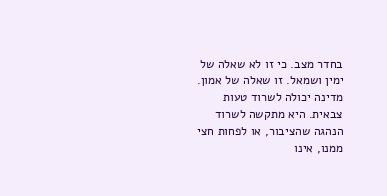בחדר מצב. כי זו לא שאלה של ימין ושמאל. זו שאלה של אמון. מדינה יכולה לשרוד טעות צבאית. היא מתקשה לשרוד הנהגה שהציבור, או לפחות חצי ממנו, אינו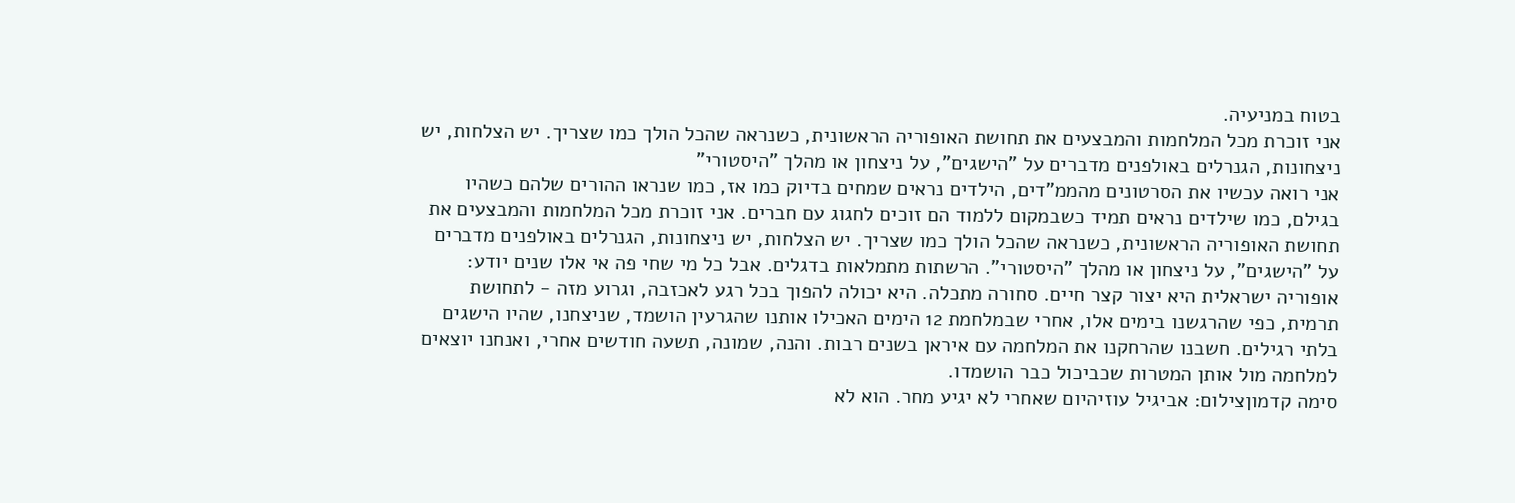בטוח במניעיה.
אני זוכרת מכל המלחמות והמבצעים את תחושת האופוריה הראשונית, כשנראה שהכל הולך כמו שצריך. יש הצלחות, יש ניצחונות, הגנרלים באולפנים מדברים על "הישגים", על ניצחון או מהלך "היסטורי"
אני רואה עכשיו את הסרטונים מהממ"דים, הילדים נראים שמחים בדיוק כמו אז, כמו שנראו ההורים שלהם כשהיו בגילם, כמו שילדים נראים תמיד כשבמקום ללמוד הם זוכים לחגוג עם חברים. אני זוכרת מכל המלחמות והמבצעים את תחושת האופוריה הראשונית, כשנראה שהכל הולך כמו שצריך. יש הצלחות, יש ניצחונות, הגנרלים באולפנים מדברים על "הישגים", על ניצחון או מהלך "היסטורי". הרשתות מתמלאות בדגלים. אבל כל מי שחי פה אי אלו שנים יודע: אופוריה ישראלית היא יצור קצר חיים. סחורה מתכלה. היא יכולה להפוך בכל רגע לאכזבה, וגרוע מזה - לתחושת תרמית, כפי שהרגשנו בימים אלו, אחרי שבמלחמת 12 הימים האכילו אותנו שהגרעין הושמד, שניצחנו, שהיו הישגים בלתי רגילים. חשבנו שהרחקנו את המלחמה עם איראן בשנים רבות. והנה, שמונה, תשעה חודשים אחרי, ואנחנו יוצאים למלחמה מול אותן המטרות שכביכול כבר הושמדו.
סימה קדמוןצילום: אביגיל עוזיהיום שאחרי לא יגיע מחר. הוא לא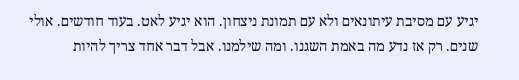יגיע עם מסיבת עיתונאים ולא עם תמונת ניצחון. הוא יגיע לאט. בעוד חודשים. אולי שנים. רק אז נדע מה באמת השגנו. ומה שילמנו. אבל דבר אחד צריך להיות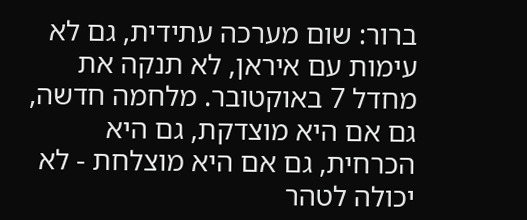ברור: שום מערכה עתידית, גם לא עימות עם איראן, לא תנקה את מחדל 7 באוקטובר. מלחמה חדשה, גם אם היא מוצדקת, גם היא הכרחית, גם אם היא מוצלחת - לא יכולה לטהר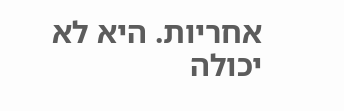אחריות. היא לא יכולה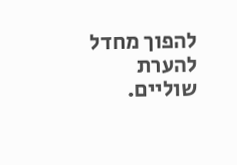להפוך מחדל להערת שוליים.